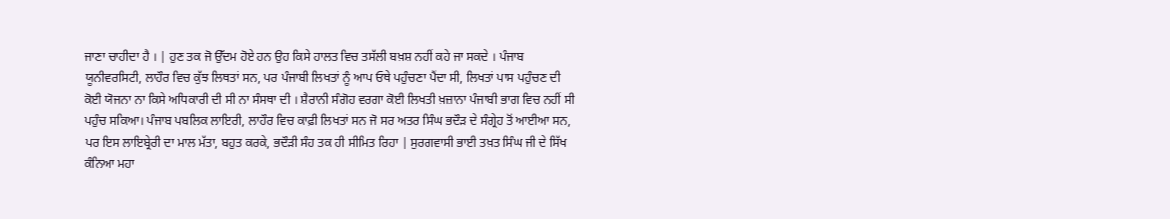ਜਾਣਾ ਚਾਹੀਦਾ ਹੈ । | ਹੁਣ ਤਕ ਜੋ ਉੱਦਮ ਹੋਏ ਹਨ ਉਹ ਕਿਸੇ ਹਾਲਤ ਵਿਚ ਤਸੱਲੀ ਬਖ਼ਸ਼ ਨਹੀਂ ਕਹੇ ਜਾ ਸਕਦੇ । ਪੰਜਾਬ ਯੂਨੀਵਰਸਿਟੀ, ਲਾਹੌਰ ਵਿਚ ਕੁੱਝ ਲਿਥਤਾਂ ਸਨ, ਪਰ ਪੰਜਾਬੀ ਲਿਖਤਾਂ ਨੂੰ ਆਪ ਓਥੇ ਪਹੁੰਚਣਾ ਪੈਂਦਾ ਸੀ, ਲਿਖਤਾਂ ਪਾਸ ਪਹੁੰਚਣ ਦੀ ਕੋਈ ਯੋਜਨਾ ਨਾ ਕਿਸੇ ਅਧਿਕਾਰੀ ਦੀ ਸੀ ਨਾ ਸੰਸਥਾ ਦੀ । ਸ਼ੈਰਾਨੀ ਸੰਗੋਹ ਵਰਗਾ ਕੋਈ ਲਿਖਤੀ ਖ਼ਜ਼ਾਨਾ ਪੰਜਾਬੀ ਭਾਗ ਵਿਚ ਨਹੀਂ ਸੀ ਪਹੁੰਚ ਸਕਿਆ। ਪੰਜਾਬ ਪਬਲਿਕ ਲਾਇਰੀ, ਲਾਹੌਰ ਵਿਚ ਕਾਫ਼ੀ ਲਿਖਤਾਂ ਸਨ ਜੋ ਸਰ ਅਤਰ ਸਿੰਘ ਭਦੌੜ ਦੇ ਸੰਗ੍ਰੇਹ ਤੋਂ ਆਈਆ ਸਨ, ਪਰ ਇਸ ਲਾਇਬ੍ਰੇਰੀ ਦਾ ਮਾਲ ਮੱਤਾ, ਬਹੁਤ ਕਰਕੇ, ਭਦੌੜੀ ਸੰਹ ਤਕ ਹੀ ਸੀਮਿਤ ਰਿਹਾ | ਸੁਰਗਵਾਸੀ ਭਾਈ ਤਖ਼ਤ ਸਿੰਘ ਜੀ ਦੇ ਸਿੱਖ ਕੰਨਿਆ ਮਹਾ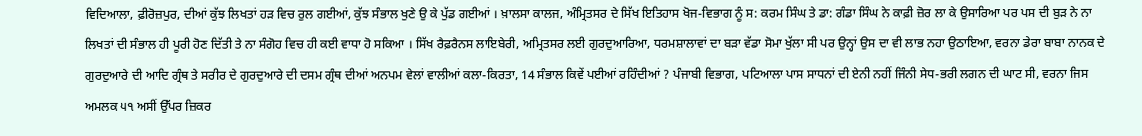ਵਿਦਿਆਲਾ, ਫ਼ੀਰੋਜ਼ਪੁਰ, ਦੀਆਂ ਕੁੱਝ ਲਿਖਤਾਂ ਹੜ ਵਿਚ ਰੁਲ ਗਈਆਂ, ਕੁੱਝ ਸੰਭਾਲ ਖੁਣੇ ਉ ਕੇ ਪੁੱਡ ਗਈਆਂ । ਖ਼ਾਲਸਾ ਕਾਲਜ, ਅੰਮ੍ਰਿਤਸਰ ਦੇ ਸਿੱਖ ਇਤਿਹਾਸ ਖੋਜ-ਵਿਭਾਗ ਨੂੰ ਸ: ਕਰਮ ਸਿੰਘ ਤੇ ਡਾ: ਗੰਡਾ ਸਿੰਘ ਨੇ ਕਾਫ਼ੀ ਜ਼ੋਰ ਲਾ ਕੇ ਉਸਾਰਿਆ ਪਰ ਪਸ ਦੀ ਬੁੜ ਨੇ ਨਾ ਲਿਖਤਾਂ ਦੀ ਸੰਭਾਲ ਹੀ ਪੂਰੀ ਹੋਣ ਦਿੱਤੀ ਤੇ ਨਾ ਸੰਗੋਹ ਵਿਚ ਹੀ ਕਈ ਵਾਧਾ ਹੋ ਸਕਿਆ । ਸਿੱਖ ਰੈਫ਼ਰੈਨਸ ਲਾਇਬੇਰੀ, ਅਮ੍ਰਿਤਸਰ ਲਈ ਗੁਰਦੁਆਰਿਆ, ਧਰਮਸ਼ਾਲਾਵਾਂ ਦਾ ਬੜਾ ਵੱਡਾ ਸੋਮਾ ਖੁੱਲਾ ਸੀ ਪਰ ਉਨ੍ਹਾਂ ਉਸ ਦਾ ਵੀ ਲਾਭ ਨਹਾ ਉਠਾਇਆ, ਵਰਨਾ ਡੇਰਾ ਬਾਬਾ ਨਾਨਕ ਦੇ ਗੁਰਦੁਆਰੇ ਦੀ ਆਦਿ ਗ੍ਰੰਥ ਤੇ ਸਰੀਰ ਦੇ ਗੁਰਦੁਆਰੇ ਦੀ ਦਸਮ ਗ੍ਰੰਥ ਦੀਆਂ ਅਨਪਮ ਵੇਲਾਂ ਵਾਲੀਆਂ ਕਲਾ-ਕਿਰਤਾ, 14 ਸੰਭਾਲ ਕਿਵੇਂ ਪਈਆਂ ਰਹਿੰਦੀਆਂ ? ਪੰਜਾਬੀ ਵਿਭਾਗ, ਪਟਿਆਲਾ ਪਾਸ ਸਾਧਨਾਂ ਦੀ ਏਨੀ ਨਹੀਂ ਜਿੰਨੀ ਸੇਧ-ਭਰੀ ਲਗਨ ਦੀ ਘਾਟ ਸੀ, ਵਰਨਾ ਜਿਸ ਅਮਲਕ ੫੧ ਅਸੀਂ ਉੱਪਰ ਜ਼ਿਕਰ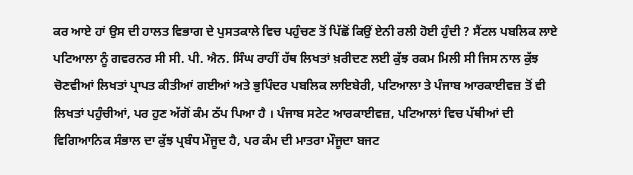ਕਰ ਆਏ ਹਾਂ ਉਸ ਦੀ ਹਾਲਤ ਵਿਭਾਗ ਦੇ ਪੁਸਤਕਾਲੇ ਵਿਚ ਪਹੁੰਚਣ ਤੋਂ ਪਿੱਛੋਂ ਕਿਉਂ ਏਨੀ ਰਲੀ ਹੋਈ ਹੁੰਦੀ ? ਸੈਂਟਲ ਪਬਲਿਕ ਲਾਏ ਪਟਿਆਲਾ ਨੂੰ ਗਵਰਨਰ ਸੀ ਸੀ. ਪੀ. ਐਨ. ਸਿੰਘ ਰਾਹੀਂ ਹੱਥ ਲਿਖਤਾਂ ਖ਼ਰੀਦਣ ਲਈ ਕੁੱਝ ਰਕਮ ਮਿਲੀ ਸੀ ਜਿਸ ਨਾਲ ਕੁੱਝ ਚੋਣਵੀਆਂ ਲਿਖਤਾਂ ਪ੍ਰਾਪਤ ਕੀਤੀਆਂ ਗਈਆਂ ਅਤੇ ਭੁਪਿੰਦਰ ਪਬਲਿਕ ਲਾਇਬੇਰੀ, ਪਟਿਆਲਾ ਤੇ ਪੰਜਾਬ ਆਰਕਾਈਵਜ਼ ਤੋਂ ਵੀ ਲਿਖਤਾਂ ਪਹੁੰਚੀਆਂ, ਪਰ ਹੁਣ ਅੱਗੋਂ ਕੰਮ ਠੱਪ ਪਿਆ ਹੈ । ਪੰਜਾਬ ਸਟੇਟ ਆਰਕਾਈਵਜ਼, ਪਟਿਆਲਾਂ ਵਿਚ ਪੱਥੀਆਂ ਦੀ ਵਿਗਿਆਨਿਕ ਸੰਭਾਲ ਦਾ ਕੁੱਝ ਪ੍ਰਬੰਧ ਮੌਜੂਦ ਹੈ, ਪਰ ਕੰਮ ਦੀ ਮਾਤਰਾ ਮੌਜੂਦਾ ਬਜਟ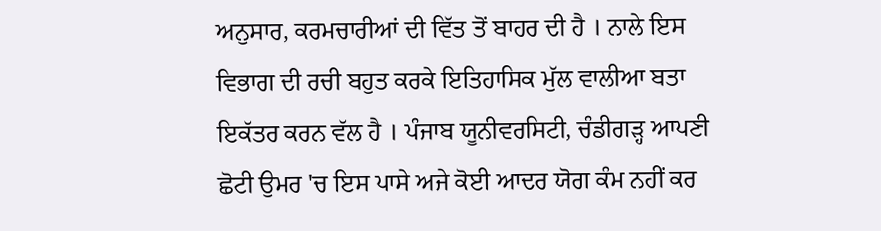ਅਨੁਸਾਰ, ਕਰਮਚਾਰੀਆਂ ਦੀ ਵਿੱਤ ਤੋਂ ਬਾਹਰ ਦੀ ਹੈ । ਨਾਲੇ ਇਸ ਵਿਭਾਗ ਦੀ ਰਚੀ ਬਹੁਤ ਕਰਕੇ ਇਤਿਹਾਸਿਕ ਮੁੱਲ ਵਾਲੀਆ ਬਤਾ ਇਕੱਤਰ ਕਰਨ ਵੱਲ ਹੈ । ਪੰਜਾਬ ਯੂਨੀਵਰਸਿਟੀ, ਚੰਡੀਗੜ੍ਹ ਆਪਣੀ ਛੋਟੀ ਉਮਰ 'ਚ ਇਸ ਪਾਸੇ ਅਜੇ ਕੋਈ ਆਦਰ ਯੋਗ ਕੰਮ ਨਹੀਂ ਕਰ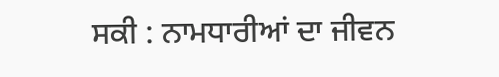ਸਕੀ : ਨਾਮਧਾਰੀਆਂ ਦਾ ਜੀਵਨ